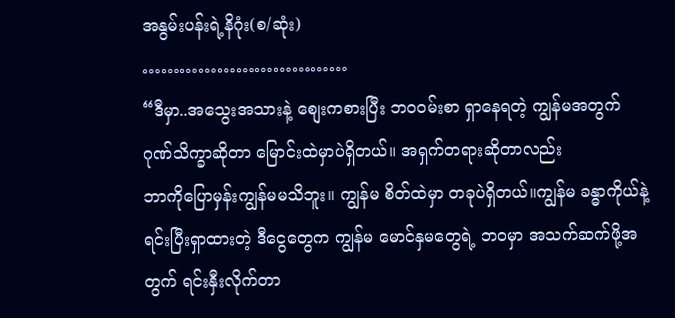အနွမ်းပန်းရဲ့နိဂုံး(စ/ဆုံး)
……………………………
“ဒီမှာ..အသွေးအသားနဲ့ စျေးကစားပြီး ဘဝဝမ်းစာ ရှာနေရတဲ့ ကျွန်မအတွက် ဂုဏ်သိက္ခာဆိုတာ မြောင်းထဲမှာပဲရှိတယ်။ အရှက်တရားဆိုတာလည်း
ဘာကိုပြောမှန်းကျွန်မမသိဘူး။ ကျွန်မ စိတ်ထဲမှာ တခုပဲရှိတယ်။ကျွန်မ ခန္ဓာကိုယ်နဲ့ ရင်းပြီးရှာထားတဲ့ ဒီငွေတွေက ကျွန်မ မောင်နှမတွေရဲ့ ဘဝမှာ အသက်ဆက်ဖို့အတွက် ရင်းနှီးလိုက်တာ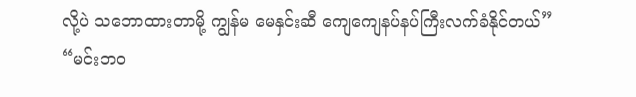လို့ပဲ သဘောထားတာမို့ ကျွန်မ မေနှင်းဆီ ကျေကျေနပ်နပ်ကြီးလက်ခံနိုင်တယ်”
“မင်းဘဝ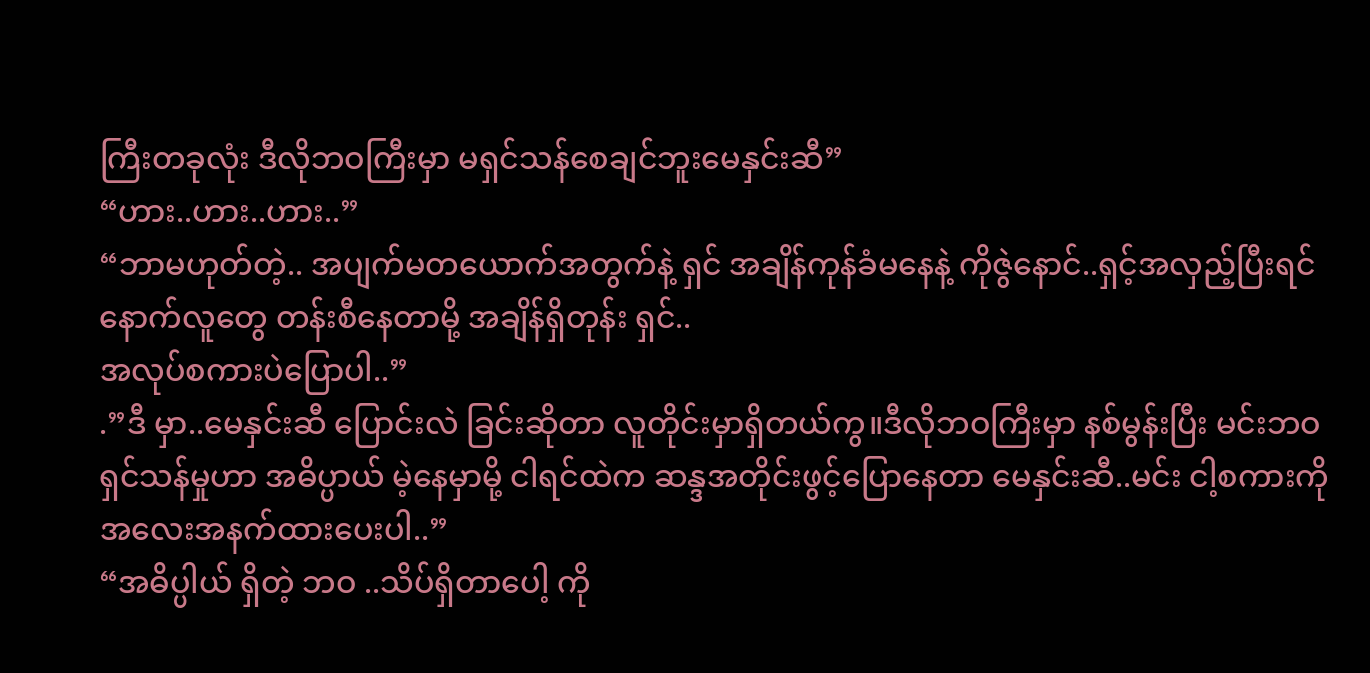ကြီးတခုလုံး ဒီလိုဘဝကြီးမှာ မရှင်သန်စေချင်ဘူးမေနှင်းဆီ”
“ဟား..ဟား..ဟား..”
“ဘာမဟုတ်တဲ့.. အပျက်မတယောက်အတွက်နဲ့ ရှင် အချိန်ကုန်ခံမနေနဲ့ ကိုဇွဲနောင်..ရှင့်အလှည့်ပြီးရင် နောက်လူတွေ တန်းစီနေတာမို့ အချိန်ရှိတုန်း ရှင်..
အလုပ်စကားပဲပြောပါ..”
.”ဒီ မှာ..မေနှင်းဆီ ပြောင်းလဲ ခြင်းဆိုတာ လူတိုင်းမှာရှိတယ်ကွ။ဒီလိုဘဝကြီးမှာ နစ်မွန်းပြီး မင်းဘဝ
ရှင်သန်မှုဟာ အဓိပ္ပာယ် မဲ့နေမှာမို့ ငါရင်ထဲက ဆန္ဒအတိုင်းဖွင့်ပြောနေတာ မေနှင်းဆီ..မင်း ငါ့စကားကို
အလေးအနက်ထားပေးပါ..”
“အဓိပ္ပါယ် ရှိတဲ့ ဘဝ ..သိပ်ရှိတာပေါ့ ကို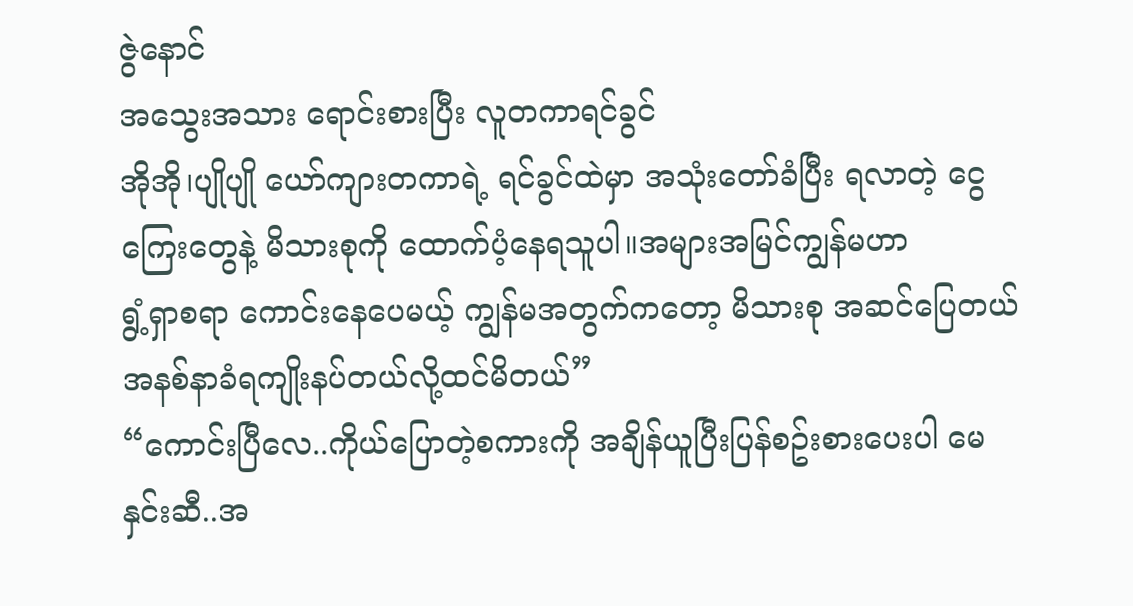ဇွဲနောင်
အသွေးအသား ရောင်းစားပြီး လူတကာရင်ခွင်
အိုအို၊ပျိုပျို ယော်ကျားတကာရဲ့ ရင်ခွင်ထဲမှာ အသုံးတော်ခံပြီး ရလာတဲ့ ငွေကြေးတွေနဲ့ မိသားစုကို ထောက်ပံ့နေရသူပါ။အများအမြင်ကျွန်မဟာ
ရွံ့ရှာစရာ ကောင်းနေပေမယ့် ကျွန်မအတွက်ကတော့ မိသားစု အဆင်ပြေတယ်
အနစ်နာခံရကျိုးနပ်တယ်လို့ထင်မိတယ်”
“ကောင်းပြီလေ..ကိုယ်ပြောတဲ့စကားကို အချိန်ယူပြီးပြန်စဥ်းစားပေးပါ မေနှင်းဆီ..အ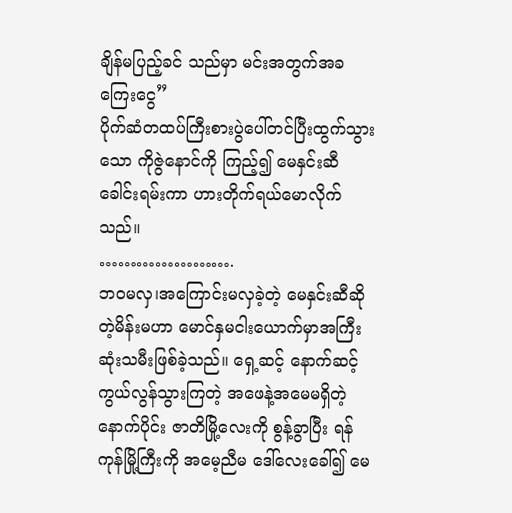ချိန်မပြည့်ခင် သည်မှာ မင်းအတွက်အခကြေးငွေ”
ပိုက်ဆံတထပ်ကြီးစားပွဲပေါ်တင်ပြီးထွက်သွားသော ကိုဇွဲနောင်ကို ကြည့်၍ မေနှင်းဆီ ခေါင်းရမ်းကာ ဟားတိုက်ရယ်မောလိုက်သည်။
………………….
ဘဝမလှ၊အကြောင်းမလှခဲ့တဲ့ မေနှင်းဆီဆိုတဲ့မိန်းမဟာ မောင်နှမငါးယောက်မှာအကြီးဆုံးသမီးဖြစ်ခဲ့သည်။ ရှေ့ဆင့် နောက်ဆင့် ကွယ်လွန်သွားကြတဲ့ အဖေနဲ့အမေမရှိတဲ့နောက်ပိုင်း ဇာတိမြို့လေးကို စွန့်ခွာပြီး ရန်ကုန်မြို့ကြီးကို အမေ့ညီမ ဒေါ်လေးခေါ်၍ မေ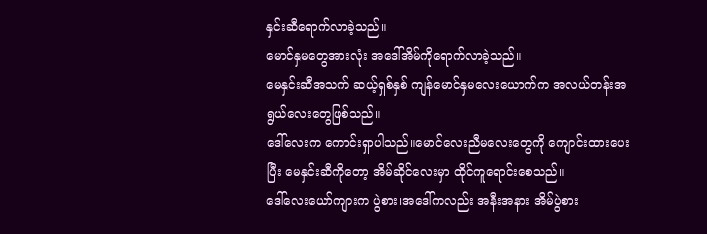နှင်းဆီရောက်လာခဲ့သည်။
မောင်နှမတွေအားလုံး အဒေါ်အိမ်ကိုရောက်လာခဲ့သည်။
မေနှင်းဆီအသက် ဆယ့်ရှစ်နှစ် ကျန်မောင်နှမလေးယောက်က အလယ်တန်းအရွယ်လေးတွေဖြစ်သည်။
ဒေါ်လေးက ကောင်းရှာပါသည်။မောင်လေးညီမလေးတွေကို ကျောင်းထားပေးပြီး မေနှင်းဆီကိုတော့ အိမ်ဆိုင်လေးမှာ ထိုင်ကူရောင်းစေသည်။
ဒေါ်လေးယော်ကျားက ပွဲစား၊အဒေါ်ကလည်း အနီးအနား အိမ်ပွဲစား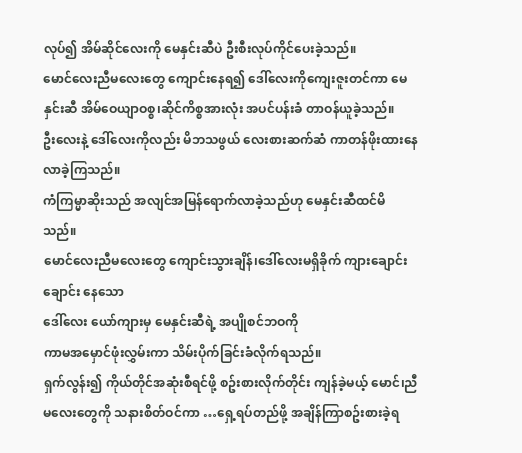လုပ်၍ အိမ်ဆိုင်လေးကို မေနှင်းဆီပဲ ဦးစီးလုပ်ကိုင်ပေးခဲ့သည်။
မောင်လေးညီမလေးတွေ ကျောင်းနေရ၍ ဒေါ်လေးကိုကျေးဇူးတင်ကာ မေနှင်းဆီ အိမ်ဝေယျာဝစ္စ၊ဆိုင်ကိစ္စအားလုံး အပင်ပန်းခံ တာဝန်ယူခဲ့သည်။
ဦးလေးနဲ့ ဒေါ်လေးကိုလည်း မိဘသဖွယ် လေးစားဆက်ဆံ ကာတန်ဖိုးထားနေလာခဲ့ကြသည်။
ကံကြမ္မာဆိုးသည် အလျင်အမြန်ရောက်လာခဲ့သည်ဟု မေနှင်းဆီထင်မိသည်။
မောင်လေးညီမလေးတွေ ကျောင်းသွားချိန်၊ဒေါ်လေးမရှိခိုက် ကျားချောင်းချောင်း နေသော
ဒေါ်လေး ယော်ကျားမှ မေနှင်းဆီရဲ့ အပျိုစင်ဘဝကို
ကာမအမှောင်ဖုံးလွှမ်းကာ သိမ်းပိုက်ခြင်းခံလိုက်ရသည်။
ရှက်လွန်း၍ ကိုယ်တိုင်အဆုံးစီရင်ဖို့ စဥ်းစားလိုက်တိုင်း ကျန်ခဲ့မယ့် မောင်၊ညီမလေးတွေကို သနားစိတ်ဝင်ကာ …ရှေ့ရပ်တည်ဖို့ အချိန်ကြာစဥ်းစားခဲ့ရ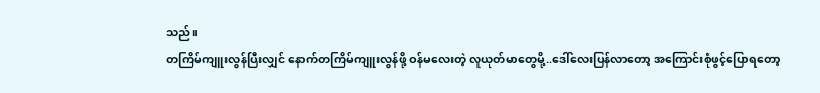သည်။
တကြိမ်ကျူးလွန်ပြီးလျှင် နောက်တကြိမ်ကျူးလွန်ဖို့ ဝန်မလေးတဲ့ လူယုတ်မာတွေမို့..ဒေါ်လေးပြန်လာတော့ အကြောင်းစုံဖွင့်ပြောရတော့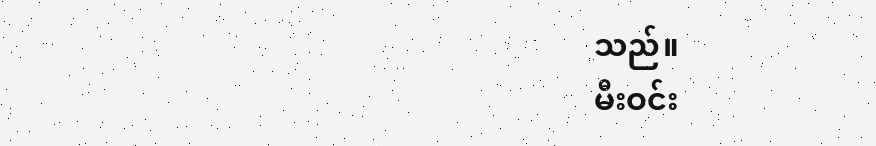သည်။
မီးဝင်း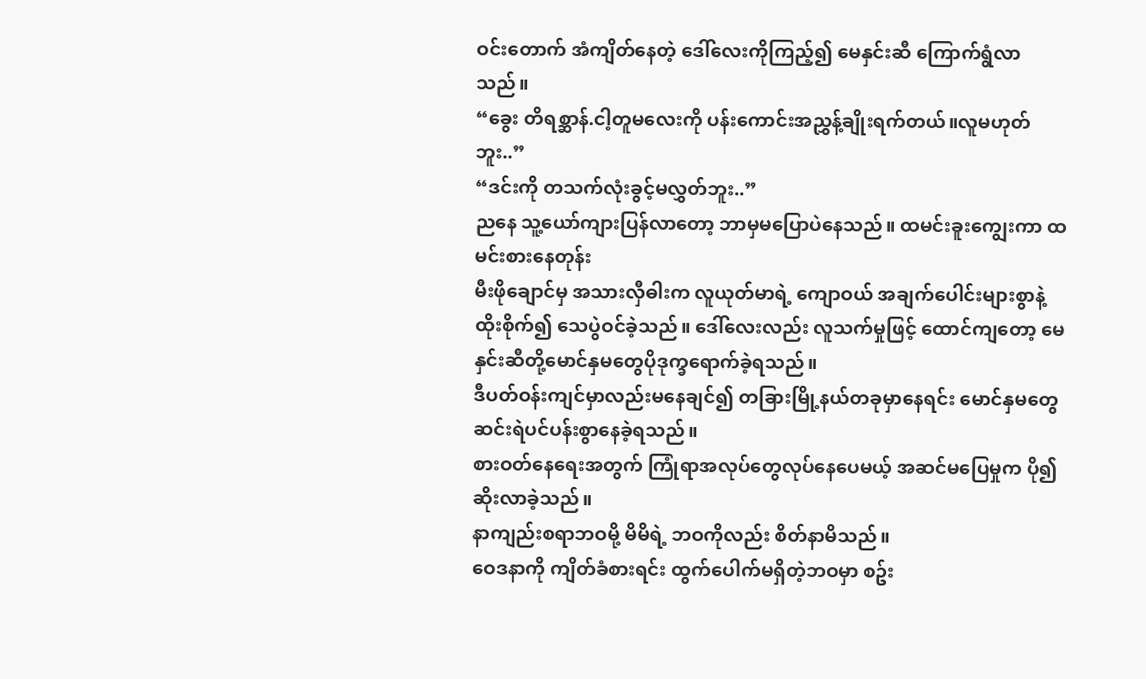ဝင်းတောက် အံကျိတ်နေတဲ့ ဒေါ်လေးကိုကြည့်၍ မေနှင်းဆီ ကြောက်ရွံလာသည်။
“ခွေး တိရစ္ဆာန်.ငါ့တူမလေးကို ပန်းကောင်းအညွှန့်ချိုးရက်တယ်။လူမဟုတ်ဘူး..”
“ဒင်းကို တသက်လုံးခွင့်မလွှတ်ဘူး..”
ညနေ သူ့ယော်ကျားပြန်လာတော့ ဘာမှမပြောပဲနေသည်။ ထမင်းခူးကျွေးကာ ထမင်းစားနေတုန်း
မီးဖိုချောင်မှ အသားလှီဓါးက လူယုတ်မာရဲ့ ကျောဝယ် အချက်ပေါင်းများစွာနဲ့ ထိုးစိုက်၍ သေပွဲဝင်ခဲ့သည်။ ဒေါ်လေးလည်း လူသက်မှုဖြင့် ထောင်ကျတော့ မေနှင်းဆီတို့မောင်နှမတွေပိုဒုက္ခရောက်ခဲ့ရသည်။
ဒီပတ်ဝန်းကျင်မှာလည်းမနေချင်၍ တခြားမြို့နယ်တခုမှာနေရင်း မောင်နှမတွေ ဆင်းရဲပင်ပန်းစွာနေခဲ့ရသည်။
စားဝတ်နေရေးအတွက် ကြုံရာအလုပ်တွေလုပ်နေပေမယ့် အဆင်မပြေမှုက ပို၍ ဆိုးလာခဲ့သည်။
နာကျည်းစရာဘဝမို့ မိမိရဲ့ ဘဝကိုလည်း စိတ်နာမိသည်။
ဝေဒနာကို ကျိတ်ခံစားရင်း ထွက်ပေါက်မရှိတဲ့ဘဝမှာ စဥ်း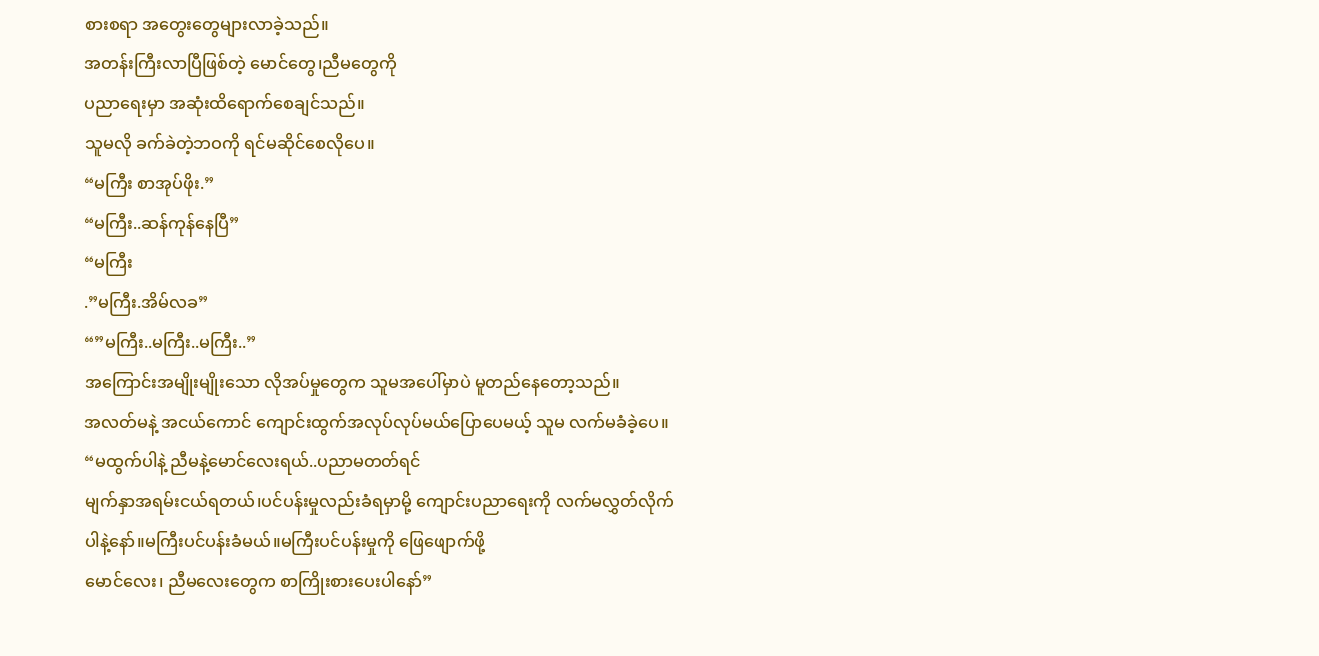စားစရာ အတွေးတွေများလာခဲ့သည်။
အတန်းကြီးလာပြီဖြစ်တဲ့ မောင်တွေ၊ညီမတွေကို
ပညာရေးမှာ အဆုံးထိရောက်စေချင်သည်။
သူမလို ခက်ခဲတဲ့ဘဝကို ရင်မဆိုင်စေလိုပေ။
“မကြီး စာအုပ်ဖိုး.”
“မကြီး..ဆန်ကုန်နေပြီ”
“မကြီး
.”မကြီး.အိမ်လခ”
“”မကြီး..မကြီး..မကြီး..”
အကြောင်းအမျိုးမျိုးသော လိုအပ်မှုတွေက သူမအပေါ်မှာပဲ မူတည်နေတော့သည်။
အလတ်မနဲ့ အငယ်ကောင် ကျောင်းထွက်အလုပ်လုပ်မယ်ပြောပေမယ့် သူမ လက်မခံခဲ့ပေ။
“မထွက်ပါနဲ့ ညီမနဲ့မောင်လေးရယ်..ပညာမတတ်ရင်
မျက်နှာအရမ်းငယ်ရတယ်၊ပင်ပန်းမှုလည်းခံရမှာမို့ ကျောင်းပညာရေးကို လက်မလွှတ်လိုက်ပါနဲ့နော်။မကြီးပင်ပန်းခံမယ်။မကြီးပင်ပန်းမှုကို ဖြေဖျောက်ဖို့
မောင်လေး၊ ညီမလေးတွေက စာကြိုးစားပေးပါနော်”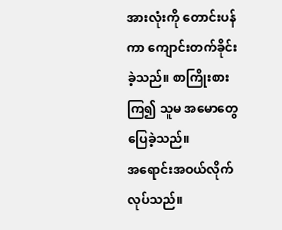အားလုံးကို တောင်းပန်ကာ ကျောင်းတက်ခိုင်းခဲ့သည်။ စာကြိုးစားကြ၍ သူမ အမောတွေပြေခဲ့သည်။
အရောင်းအဝယ်လိုက်လုပ်သည်။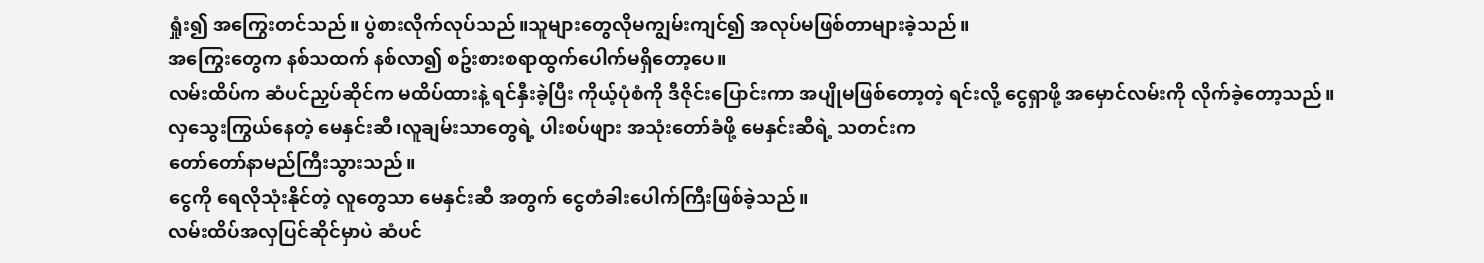ရှုံး၍ အကြွေးတင်သည်။ ပွဲစားလိုက်လုပ်သည်။သူများတွေလိုမကျွမ်းကျင်၍ အလုပ်မဖြစ်တာများခဲ့သည်။
အကြွေးတွေက နစ်သထက် နစ်လာ၍ စဥ်းစားစရာထွက်ပေါက်မရှိတော့ပေ။
လမ်းထိပ်က ဆံပင်ညှပ်ဆိုင်က မထိပ်ထားနဲ့ ရင်နှီးခဲ့ပြီး ကိုယ့်ပုံစံကို ဒီဇိုင်းပြောင်းကာ အပျိုမဖြစ်တော့တဲ့ ရင်းလို့ ငွေရှာဖို့ အမှောင်လမ်းကို လိုက်ခဲ့တော့သည်။
လှသွေးကြွယ်နေတဲ့ မေနှင်းဆီ၊လူချမ်းသာတွေရဲ့ ပါးစပ်ဖျား အသုံးတော်ခံဖို့ မေနှင်းဆီရဲ့ သတင်းက
တော်တော်နာမည်ကြီးသွားသည်။
ငွေကို ရေလိုသုံးနိုင်တဲ့ လူတွေသာ မေနှင်းဆီ အတွက် ငွေတံခါးပေါက်ကြီးဖြစ်ခဲ့သည်။
လမ်းထိပ်အလှပြင်ဆိုင်မှာပဲ ဆံပင်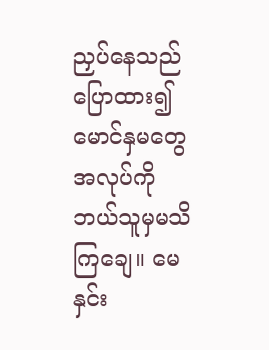ညှပ်နေသည်ပြောထား၍ မောင်နှမတွေ အလုပ်ကို ဘယ်သူမှမသိကြချေ။ မေနှင်း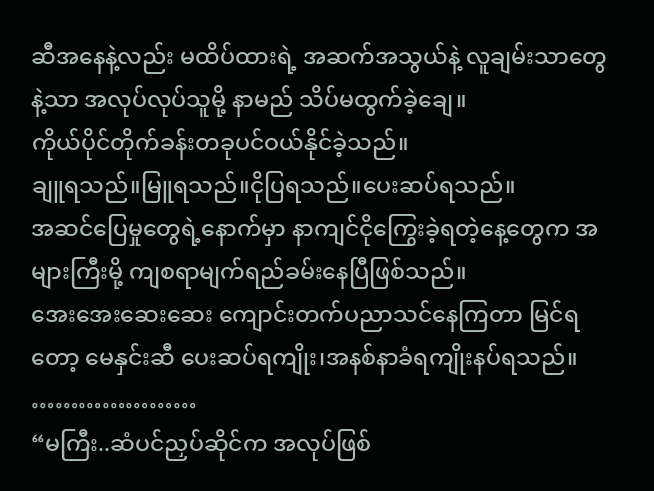ဆီအနေနဲ့လည်း မထိပ်ထားရဲ့ အဆက်အသွယ်နဲ့ လူချမ်းသာတွေနဲ့သာ အလုပ်လုပ်သူမို့ နာမည် သိပ်မထွက်ခဲ့ချေ။
ကိုယ်ပိုင်တိုက်ခန်းတခုပင်ဝယ်နိုင်ခဲ့သည်။
ချူရသည်။မြူရသည်။ငိုပြရသည်။ပေးဆပ်ရသည်။
အဆင်ပြေမှုတွေရဲ့နောက်မှာ နာကျင်ငိုကြွေးခဲ့ရတဲ့နေ့တွေက အများကြီးမို့ ကျစရာမျက်ရည်ခမ်းနေပြီဖြစ်သည်။
အေးအေးဆေးဆေး ကျောင်းတက်ပညာသင်နေကြတာ မြင်ရတော့ မေနှင်းဆီ ပေးဆပ်ရကျိုး၊အနစ်နာခံရကျိုးနပ်ရသည်။
…………………
“မကြီး..ဆံပင်ညှပ်ဆိုင်က အလုပ်ဖြစ်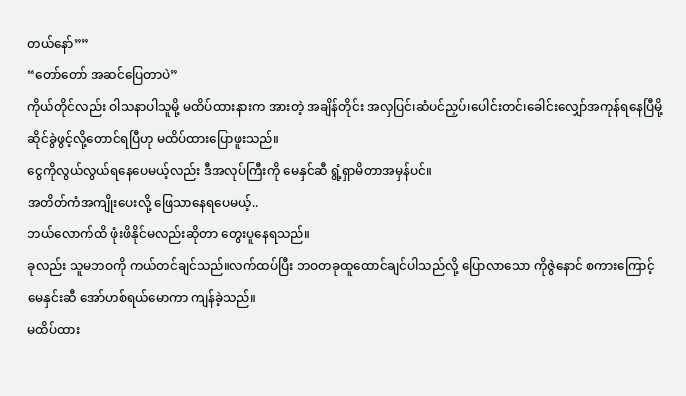တယ်နော်””
“တော်တော် အဆင်ပြေတာပဲ”
ကိုယ်တိုင်လည်း ဝါသနာပါသူမို့ မထိပ်ထားနားက အားတဲ့ အချိန်တိုင်း အလှပြင်၊ဆံပင်ညှပ်၊ပေါင်းတင်၊ခေါင်းလျှော်အကုန်ရနေပြီမို့ ဆိုင်ခွဲဖွင့်လို့တောင်ရပြီဟု မထိပ်ထားပြောဖူးသည်။
ငွေကိုလွယ်လွယ်ရနေပေမယ့်လည်း ဒီအလုပ်ကြီးကို မေနှင်ဆီ ရွံ့ရှာမိတာအမှန်ပင်။
အတိတ်ကံအကျိုးပေးလို့ ဖြေသာနေရပေမယ့်..
ဘယ်လောက်ထိ ဖုံးဖိနိုင်မလည်းဆိုတာ တွေးပူနေရသည်။
ခုလည်း သူမဘဝကို ကယ်တင်ချင်သည်။လက်ထပ်ပြီး ဘဝတခုထူထောင်ချင်ပါသည်လို့ ပြောလာသော ကိုဇွဲနောင် စကားကြောင့် မေနှင်းဆီ အော်ဟစ်ရယ်မောကာ ကျန်ခဲ့သည်။
မထိပ်ထား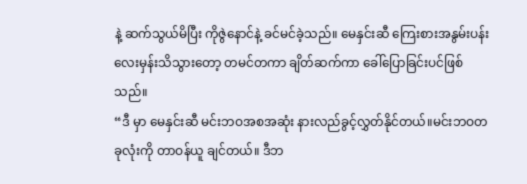နဲ့ ဆက်သွယ်မိပြီး ကိုဇွဲနောင်နဲ့ ခင်မင်ခဲ့သည်။ မေနှင်းဆီ ကြေးစားအနွမ်းပန်းလေးမှန်းသိသွားတော့ တမင်တကာ ချိတ်ဆက်ကာ ခေါ်ပြောခြင်းပင်ဖြစ်သည်။
“ဒီ မှာ မေနှင်းဆီ မင်းဘဝအစအဆုံး နားလည်ခွင့်လွှတ်နိုင်တယ်။မင်းဘဝတခုလုံးကို တာဝန်ယူ ချင်တယ်။ ဒီဘ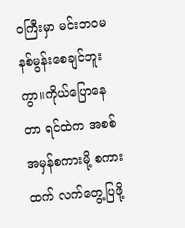ဝကြီးမှာ မင်းဘဝမနစ်မွန်းစေချင်ဘူးကွာ။ကိုယ်ပြောနေတာ ရင်ထဲက အစစ်အမှန်စကားမို့ စကားထက် လက်တွေ့ပြဖို့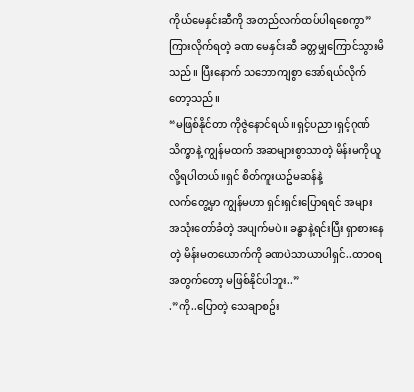ကိုယ်မေနှင်းဆီကို အတည်လက်ထပ်ပါရစေကွာ”
ကြားလိုက်ရတဲ့ ခဏ မေနှင်းဆီ ခတ္တမျှကြောင်သွားမိသည်။ ပြီးနောက် သဘောကျစွာ အော်ရယ်လိုက်တော့သည်။
“မဖြစ်နိုင်တာ ကိုဇွဲနောင်ရယ်။ရှင့်ပညာ၊ရှင့်ဂုဏ်သိက္ခာနဲ့ ကျွန်မထက် အဆများစွာသာတဲ့ မိန်းမကိုယူလို့ရပါတယ်။ရှင် စိတ်ကူးယဥ်မဆန်နဲ့
လက်တွေ့မှာ ကျွန်မဟာ ရှင်းရှင်းပြောရရင် အများ
အသုံးတော်ခံတဲ့ အပျက်မပဲ။ ခန္ဓာနဲ့ရင်းပြီး ရှာစားနေတဲ့ မိန်းမတယောက်ကို ခဏပဲသာယာပါရှင်..ထာဝရအတွက်တော့ မဖြစ်နိုင်ပါဘူး..”
.”ကို..ပြောတဲ့ သေချာစဥ်း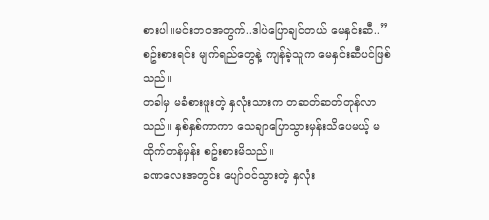စားပါ။မင်းဘဝအတွက်..ဒါပဲပြောချင်တယ် မေနှင်းဆီ..”
စဥ်းစားရင်း မျက်ရည်တွေနဲ့ ကျန်ခဲ့သူက မေနှင်းဆီပင်ဖြစ်သည်။
တခါမှ မခံစားဖူးတဲ့ နှလုံးသားက တဆတ်ဆတ်တုန်လာသည်။ နှစ်နှစ်ကာကာ သေချာပြောသွားမှန်းသိပေမယ့် မထိုက်တန်မှန်း စဥ်းစားမိသည်။
ခဏလေးအတွင်း ပျော်ဝင်သွားတဲ့ နှလုံး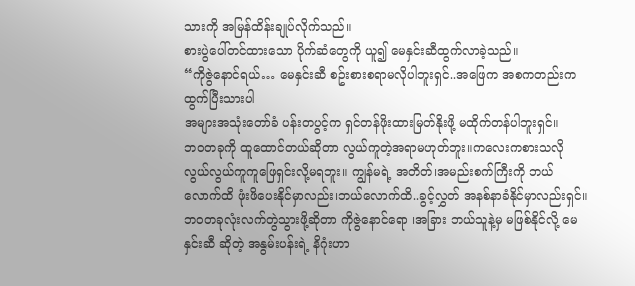သားကို အမြန်ထိန်းချုပ်လိုက်သည်။
စားပွဲပေါ်တင်ထားသော ပိုက်ဆံတွေကို ယူ၍ မေနှင်းဆီထွက်လာခဲ့သည်။
“ကိုဇွဲနောင်ရယ်… မေနှင်းဆီ စဥ်းစားစရာမလိုပါဘူးရှင်..အဖြေက အစကတည်းက ထွက်ပြီးသားပါ
အများအသုံးတော်ခံ ပန်းတပွင့်က ရှင်တန်ဖိုးထားမြတ်နိုးဖို့ မထိုက်တန်ပါဘူးရှင်။
ဘဝတခုကို ထူထောင်တယ်ဆိုတာ လွယ်ကူတဲ့အရာမဟုတ်ဘူး။ကလေးကစားသလို လွယ်လွယ်ကူကူဖြေရှင်းလို့မရဘူး။ ကျွန်မရဲ့ အတိတ်၊အမည်းစက်ကြီးကို ဘယ်လောက်ထိ ဖုံးဖိပေးနိုင်မှာလည်း၊ဘယ်လောက်ထိ..ခွင့်လွှတ် အနစ်နာခံနိုင်မှာလည်းရှင်။ဘဝတခုလုံးလက်တွဲသွားဖို့ဆိုတာ ကိုဇွဲနောင်ရော ၊အခြား ဘယ်သူနဲ့မှ မဖြစ်နိုင်လို့ မေနှင်းဆီ ဆိုတဲ့ အနွမ်းပန်းရဲ့ နိဂုံးဟာ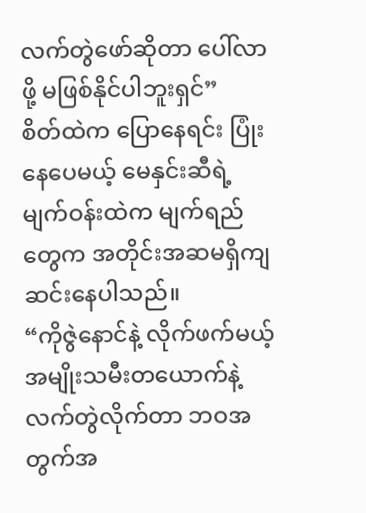လက်တွဲဖော်ဆိုတာ ပေါ်လာဖို့ မဖြစ်နိုင်ပါဘူးရှင်”
စိတ်ထဲက ပြောနေရင်း ပြုံးနေပေမယ့် မေနှင်းဆီရဲ့ မျက်ဝန်းထဲက မျက်ရည်တွေက အတိုင်းအဆမရှိကျဆင်းနေပါသည်။
“ကိုဇွဲနောင်နဲ့ လိုက်ဖက်မယ့် အမျိုးသမီးတယောက်နဲ့
လက်တွဲလိုက်တာ ဘဝအတွက်အ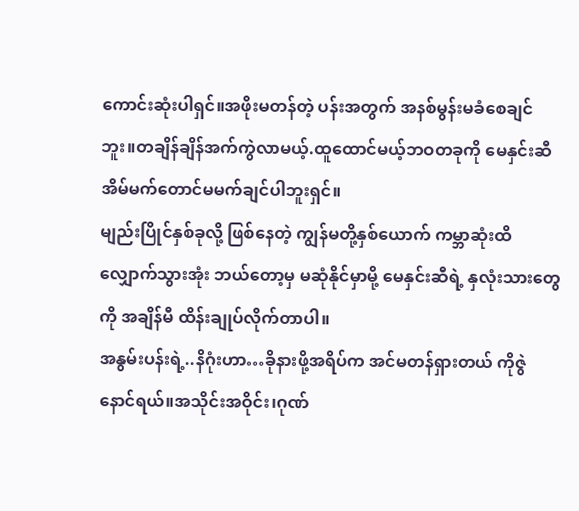ကောင်းဆုံးပါရှင်။အဖိုးမတန်တဲ့ ပန်းအတွက် အနစ်မွန်းမခံစေချင်ဘူး။တချိန်ချိန်အက်ကွဲလာမယ့်.ထူထောင်မယ့်ဘဝတခုကို မေနှင်းဆီ အိမ်မက်တောင်မမက်ချင်ပါဘူးရှင်။
မျည်းပြိုင်နှစ်ခုလို့ ဖြစ်နေတဲ့ ကျွန်မတို့နှစ်ယောက် ကမ္ဘာဆုံးထိ လျှောက်သွားအုံး ဘယ်တော့မှ မဆုံနိုင်မှာမို့ မေနှင်းဆီရဲ့ နှလုံးသားတွေကို အချိန်မီ ထိန်းချုပ်လိုက်တာပါ။
အနွမ်းပန်းရဲ့..နိဂုံးဟာ…ခိုနားဖို့အရိပ်က အင်မတန်ရှားတယ် ကိုဇွဲနောင်ရယ်။အသိုင်းအဝိုင်း၊ဂုဏ်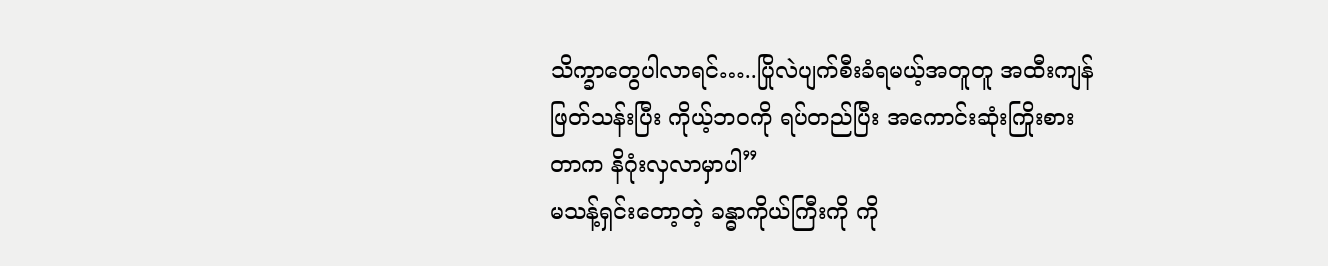သိက္ခာတွေပါလာရင်…..ပြိုလဲပျက်စီးခံရမယ့်အတူတူ အထီးကျန်ဖြတ်သန်းပြီး ကိုယ့်ဘဝကို ရပ်တည်ပြီး အကောင်းဆုံးကြိုးစားတာက နိဂုံးလှလာမှာပါ”
မသန့်ရှင်းတော့တဲ့ ခန္ဓာကိုယ်ကြီးကို ကို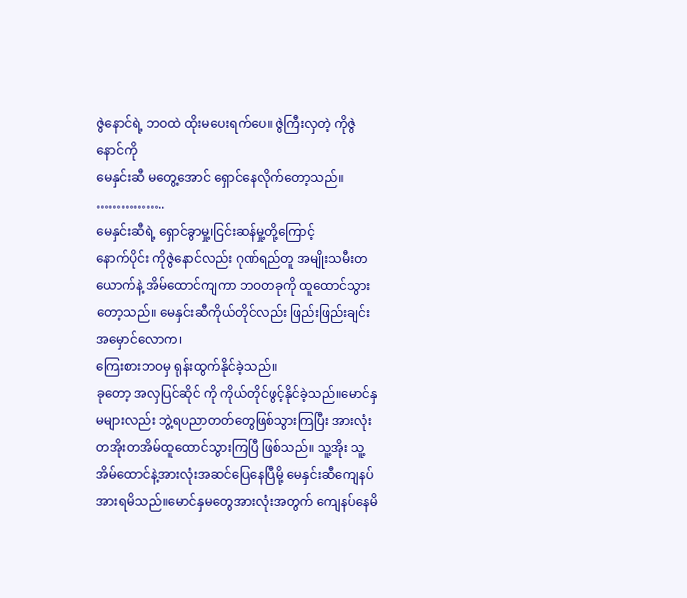ဇွဲနောင်ရဲ့ ဘဝထဲ ထိုးမပေးရက်ပေ။ ဇွဲကြီးလှတဲ့ ကိုဇွဲနောင်ကို
မေနှင်းဆီ မတွေ့အောင် ရှောင်နေလိုက်တော့သည်။
……………..
မေနှင်းဆီရဲ့ ရှောင်ခွာမှု့၊ငြင်းဆန်မှု့တို့ကြောင့်
နောက်ပိုင်း ကိုဇွဲနောင်လည်း ဂုဏ်ရည်တူ အမျိုးသမီးတယောက်နဲ့ အိမ်ထောင်ကျကာ ဘဝတခုကို ထူထောင်သွားတော့သည်။ မေနှင်းဆီကိုယ်တိုင်လည်း ဖြည်းဖြည်းချင်း အမှောင်လောက၊
ကြေးစားဘဝမှ ရုန်းထွက်နိုင်ခဲ့သည်။
ခုတော့ အလှပြင်ဆိုင် ကို ကိုယ်တိုင်ဖွင့်နိုင်ခဲ့သည်။မောင်နှမများလည်း ဘွဲ့ရပညာတတ်တွေဖြစ်သွားကြပြီး အားလုံး တအိုးတအိမ်ထူထောင်သွားကြပြီ ဖြစ်သည်။ သူ့အိုး သူ့အိမ်ထောင်နဲ့အားလုံးအဆင်ပြေနေပြီမို့ မေနှင်းဆီကျေနပ်အားရမိသည်။မောင်နှမတွေအားလုံးအတွက် ကျေနပ်နေမိ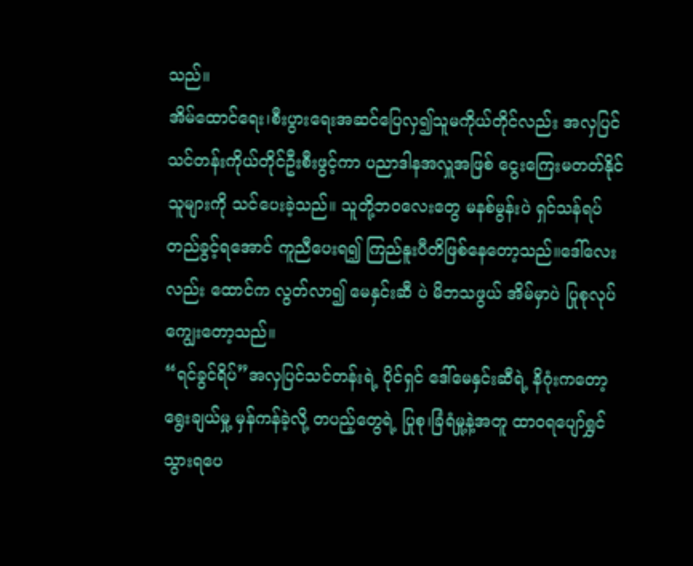သည်။
အိမ်ထောင်ရေး၊စီးပွားရေးအဆင်ပြေလှ၍သူမကိုယ်တိုင်လည်း အလှပြင်သင်တန်းကိုယ်တိုင်ဦးစီးဖွင့်ကာ ပညာဒါနအလှူအဖြစ် ငွေးကြေးမတတ်နိုင်သူများကို သင်ပေးခဲ့သည်။ သူတို့ဘဝလေးတွေ မနစ်မွန်းပဲ ရှင်သန်ရပ်တည်ခွင့်ရအောင် ကူညီပေးရ၍ ကြည်နူးပီတိဖြစ်နေတော့သည်။ဒေါ်လေးလည်း ထောင်က လွတ်လာ၍ မေနှင်းဆီ ပဲ မိဘသဖွယ် အိမ်မှာပဲ ပြုစုလုပ်ကျွေးတော့သည်။
“ရင်ခွင်ရိပ်”အလှပြင်သင်တန်းရဲ့ ပိုင်ရှင် ဒေါ်မေနှင်းဆီရဲ့ နိဂုံးကတော့ ရွေးချယ်မှု့ မှန်ကန်ခဲ့လို့ တပည့်တွေရဲ့ ပြုစု၊ခြံရံမှု့နဲ့အတူ ထာဝရပျော်ရွှင်သွားရပေ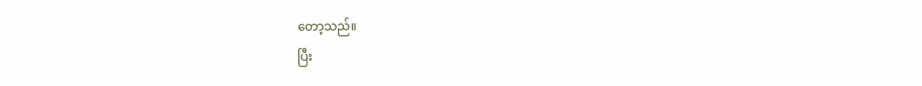တော့သည်။
ပြီး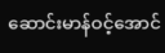ဆောင်းမာန်ဝင့်အောင်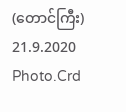(တောင်ကြီး)
21.9.2020
Photo.Crd